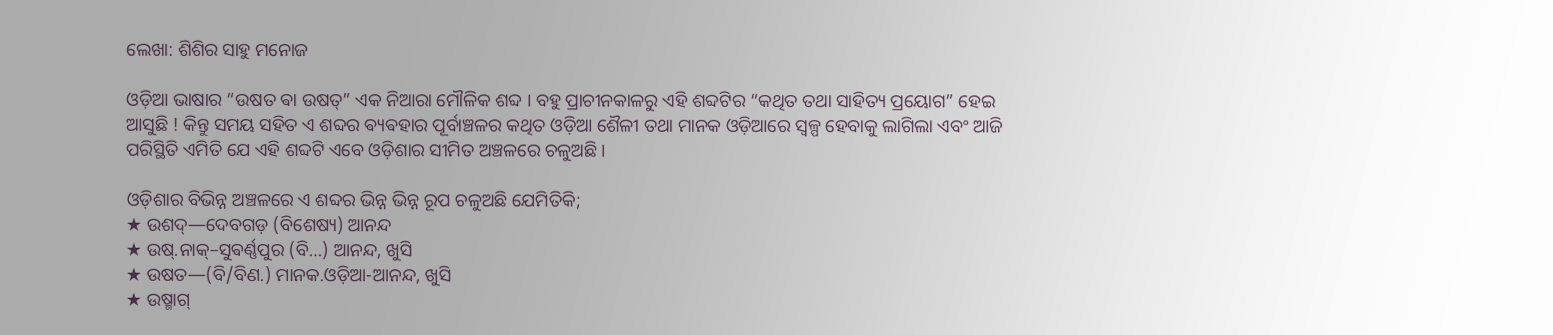ଲେଖା: ଶିଶିର ସାହୁ ମନୋଜ

ଓଡ଼ିଆ ଭାଷାର “ଉଷତ ଵା ଉଷତ୍” ଏକ ନିଆରା ମୌଳିକ ଶବ୍ଦ । ବହୁ ପ୍ରାଚୀନକାଳରୁ ଏହି ଶବ୍ଦଟିର “କଥିତ ତଥା ସାହିତ୍ୟ ପ୍ରୟୋଗ” ହେଇ ଆସୁଛି ! କିନ୍ତୁ ସମୟ ସହିତ ଏ ଶବ୍ଦର ଵ୍ୟଵହାର ପୂର୍ବାଞ୍ଚଳର କଥିତ ଓଡ଼ିଆ ଶୈଳୀ ତଥା ମାନକ ଓଡ଼ିଆରେ ସ୍ଵଳ୍ପ ହେବାକୁ ଲାଗିଲା ଏବଂ ଆଜି ପରିସ୍ଥିତି ଏମିତି ଯେ ଏହି ଶବ୍ଦଟି ଏବେ ଓଡ଼ିଶାର ସୀମିତ ଅଞ୍ଚଳରେ ଚଳୁଅଛି ।

ଓଡ଼ିଶାର ବିଭିନ୍ନ ଅଞ୍ଚଳରେ ଏ ଶବ୍ଦର ଭିନ୍ନ ଭିନ୍ନ ରୂପ ଚଳୁଅଛି ଯେମିତିକି;
★ ଉଶଦ୍―ଦେବଗଡ଼ (ବିଶେଷ୍ୟ) ଆନନ୍ଦ
★ ଉଷ୍.ନାକ୍–ସୁଵର୍ଣ୍ଣପୁର (ବି…) ଆନନ୍ଦ, ଖୁସି
★ ଉଷତ―(ବି/ବିଣ.) ମାନକ.ଓଡ଼ିଆ-ଆନନ୍ଦ, ଖୁସି
★ ଉଷ୍ମାଗ୍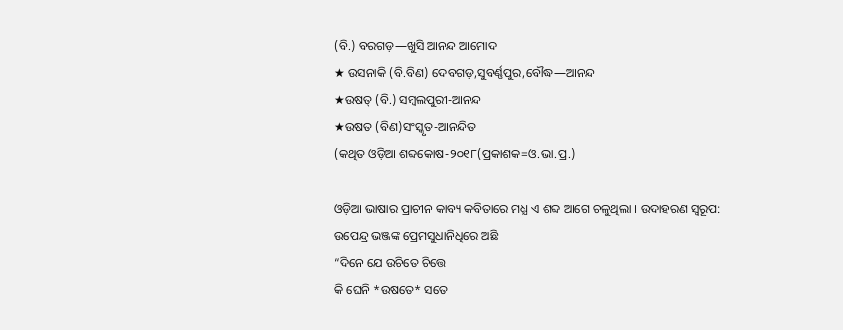(ବି.) ବରଗଡ଼―ଖୁସି ଆନନ୍ଦ ଆମୋଦ
★ ଉସନାକି (ବି.ବିଣ) ଦେବଗଡ଼,ସୁବର୍ଣ୍ଣପୁର,ବୌଦ୍ଧ―ଆନନ୍ଦ
★ଉଷତ୍ (ବି.) ସମ୍ଵଲପୁରୀ-ଆନନ୍ଦ
★ଉଷତ (ବିଣ)ସଂସ୍କୃତ-ଆନନ୍ଦିତ
(କଥିତ ଓଡ଼ିଆ ଶବ୍ଦକୋଷ-୨୦୧୮(ପ୍ରକାଶକ=ଓ.ଭା.ପ୍ର.)

ଓଡ଼ିଆ ଭାଷାର ପ୍ରାଚୀନ କାବ୍ୟ କବିତାରେ ମଧ୍ଯ ଏ ଶବ୍ଦ ଆଗେ ଚଳୁଥିଲା । ଉଦାହରଣ ସ୍ୱରୂପ:
ଉପେନ୍ଦ୍ର ଭଞ୍ଜଙ୍କ ପ୍ରେମସୁଧାନିଧିରେ ଅଛି
“ଦିନେ ଯେ ଉଚିତେ ଚିତ୍ତେ
କି ଘେନି *ଉଷତେ* ସତେ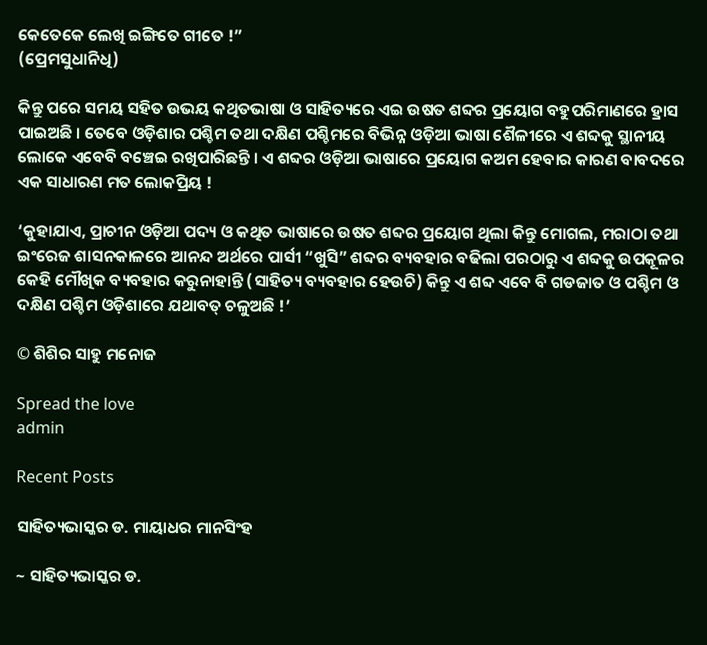କେତେକେ ଲେଖି ଇଙ୍ଗିତେ ଗୀତେ !”
(ପ୍ରେମସୁଧାନିଧି)

କିନ୍ତୁ ପରେ ସମୟ ସହିତ ଉଭୟ କଥିତଭାଷା ଓ ସାହିତ୍ୟରେ ଏଇ ଉଷତ ଶବ୍ଦର ପ୍ରୟୋଗ ବହୁପରିମାଣରେ ହ୍ରାସ ପାଇଅଛି । ତେବେ ଓଡ଼ିଶାର ପଶ୍ଚିମ ତଥା ଦକ୍ଷିଣ ପଶ୍ଚିମରେ ବିଭିନ୍ନ ଓଡ଼ିଆ ଭାଷା ଶୈଳୀରେ ଏ ଶବ୍ଦକୁ ସ୍ଥାନୀୟ ଲୋକେ ଏବେବି ବଞ୍ଚେଇ ରଖିପାରିଛନ୍ତି । ଏ ଶବ୍ଦର ଓଡ଼ିଆ ଭାଷାରେ ପ୍ରୟୋଗ କଅମ ହେବାର କାରଣ ବାବଦରେ ଏକ ସାଧାରଣ ମତ ଲୋକପ୍ରିୟ !

‘କୁହାଯାଏ, ପ୍ରାଚୀନ ଓଡ଼ିଆ ପଦ୍ୟ ଓ କଥିତ ଭାଷାରେ ଉଷତ ଶବ୍ଦର ପ୍ରୟୋଗ ଥିଲା କିନ୍ତୁ ମୋଗଲ, ମରାଠା ତଥା ଇଂରେଜ ଶାସନକାଳରେ ଆନନ୍ଦ ଅର୍ଥରେ ପାର୍ସୀ “ଖୁସି” ଶବ୍ଦର ବ୍ୟବହାର ବଢିଲା ପରଠାରୁ ଏ ଶବ୍ଦକୁ ଉପକୂଳର କେହି ମୌଖିକ ବ୍ୟବହାର କରୁନାହାନ୍ତି (ସାହିତ୍ୟ ବ୍ୟବହାର ହେଉଚି) କିନ୍ତୁ ଏ ଶବ୍ଦ ଏବେ ବି ଗଡଜାତ ଓ ପଶ୍ଚିମ ଓ ଦକ୍ଷିଣ ପଶ୍ଚିମ ଓଡ଼ିଶାରେ ଯଥାବତ୍ ଚଳୁଅଛି !’

© ଶିଶିର ସାହୁ ମନୋଜ

Spread the love
admin

Recent Posts

ସାହିତ୍ୟଭାସ୍କର ଡ. ମାୟାଧର ମାନସିଂହ

~ ସାହିତ୍ୟଭାସ୍କର ଡ.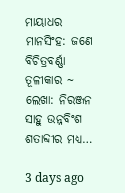ମାୟାଧର ମାନସିଂହ: ଜଣେ ବିଚିତ୍ରବର୍ଣ୍ଣା ତୂଳୀକାର ~ ଲେଖା: ନିରଞ୍ଜନ ସାହୁ ଉନ୍ନବିଂଶ ଶତାବ୍ଦୀର ମଧ୍ୟ…

3 days ago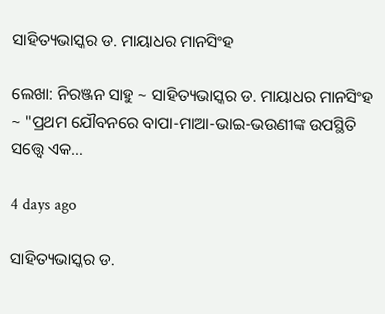ସାହିତ୍ୟଭାସ୍କର ଡ. ମାୟାଧର ମାନସିଂହ

ଲେଖା: ନିରଞ୍ଜନ ସାହୁ ~ ସାହିତ୍ୟଭାସ୍କର ଡ. ମାୟାଧର ମାନସିଂହ ~ "ପ୍ରଥମ ଯୌବନରେ ବାପା-ମାଆ-ଭାଇ-ଭଉଣୀଙ୍କ ଉପସ୍ଥିତି ସତ୍ତ୍ୱେ ଏକ…

4 days ago

ସାହିତ୍ୟଭାସ୍କର ଡ.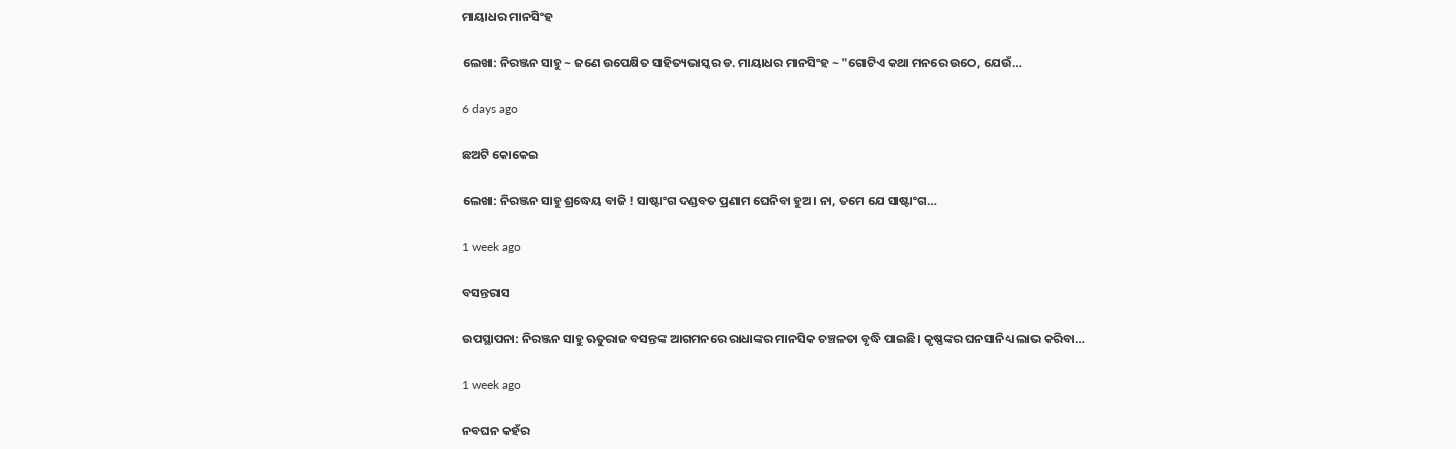ମାୟାଧର ମାନସିଂହ

ଲେଖା: ନିରଞ୍ଜନ ସାହୁ ~ ଜଣେ ଉପେକ୍ଷିତ ସାହିତ୍ୟଭାସ୍କର ଡ. ମାୟାଧର ମାନସିଂହ ~ "ଗୋଟିଏ କଥା ମନରେ ଉଠେ, ଯେଉଁ…

6 days ago

ଛଅଟି କୋକେଇ

ଲେଖା: ନିରଞ୍ଜନ ସାହୁ ଶ୍ରଦ୍ଧେୟ ବାଜି ! ସାଷ୍ଟାଂଗ ଦଣ୍ଡବତ ପ୍ରଣାମ ଘେନିବା ହୁଅ। ନା, ତମେ ଯେ ସାଷ୍ଟାଂଗ…

1 week ago

ବସନ୍ତରାସ

ଉପସ୍ଥାପନା: ନିରଞ୍ଜନ ସାହୁ ଋତୁରାଜ ବସନ୍ତଙ୍କ ଆଗମନରେ ରାଧାଙ୍କର ମାନସିକ ଚଞ୍ଚଳତା ବୃଦ୍ଧି ପାଇଛି। କୃଷ୍ଣଙ୍କର ଘନସାନିଧ୍ୟ ଲାଭ କରିବା…

1 week ago

ନବଘନ କହଁର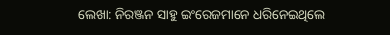ଲେଖା: ନିରଞ୍ଜନ ସାହୁ ଇଂରେଜମାନେ ଧରିନେଇଥିଲେ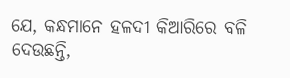ଯେ, କନ୍ଧମାନେ ହଳଦୀ କିଆରିରେ ବଳି ଦେଉଛନ୍ତି,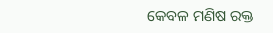କେବଳ ମଣିଷ ରକ୍ତ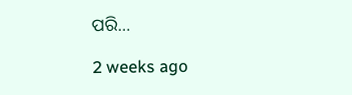ପରି…

2 weeks ago